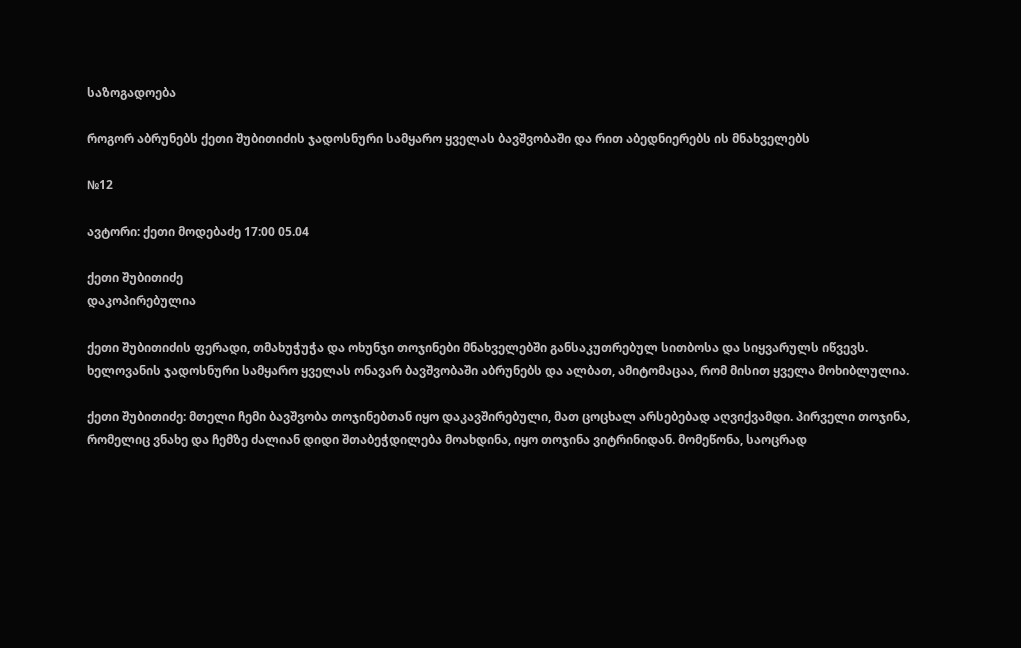საზოგადოება

როგორ აბრუნებს ქეთი შუბითიძის ჯადოსნური სამყარო ყველას ბავშვობაში და რით აბედნიერებს ის მნახველებს

№12

ავტორი: ქეთი მოდებაძე 17:00 05.04

ქეთი შუბითიძე
დაკოპირებულია

ქეთი შუბითიძის ფერადი, თმახუჭუჭა და ოხუნჯი თოჯინები მნახველებში განსაკუთრებულ სითბოსა და სიყვარულს იწვევს. ხელოვანის ჯადოსნური სამყარო ყველას ონავარ ბავშვობაში აბრუნებს და ალბათ, ამიტომაცაა, რომ მისით ყველა მოხიბლულია.

ქეთი შუბითიძე: მთელი ჩემი ბავშვობა თოჯინებთან იყო დაკავშირებული, მათ ცოცხალ არსებებად აღვიქვამდი. პირველი თოჯინა, რომელიც ვნახე და ჩემზე ძალიან დიდი შთაბეჭდილება მოახდინა, იყო თოჯინა ვიტრინიდან. მომეწონა, საოცრად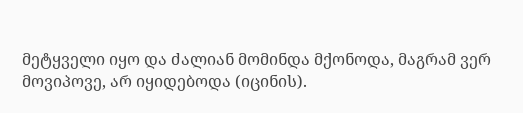მეტყველი იყო და ძალიან მომინდა მქონოდა, მაგრამ ვერ მოვიპოვე, არ იყიდებოდა (იცინის).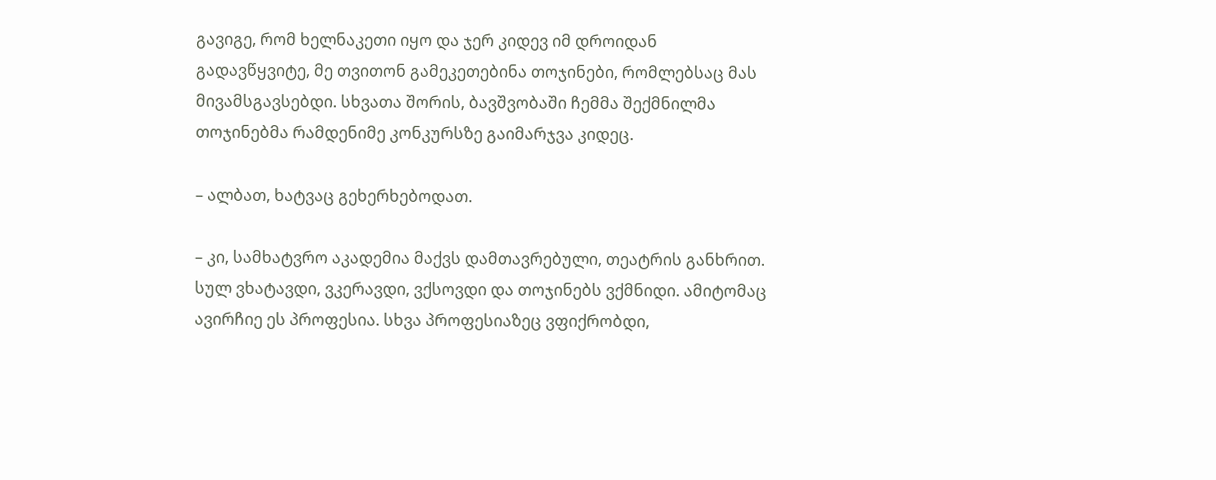გავიგე, რომ ხელნაკეთი იყო და ჯერ კიდევ იმ დროიდან გადავწყვიტე, მე თვითონ გამეკეთებინა თოჯინები, რომლებსაც მას მივამსგავსებდი. სხვათა შორის, ბავშვობაში ჩემმა შექმნილმა თოჯინებმა რამდენიმე კონკურსზე გაიმარჯვა კიდეც.

– ალბათ, ხატვაც გეხერხებოდათ.

– კი, სამხატვრო აკადემია მაქვს დამთავრებული, თეატრის განხრით. სულ ვხატავდი, ვკერავდი, ვქსოვდი და თოჯინებს ვქმნიდი. ამიტომაც ავირჩიე ეს პროფესია. სხვა პროფესიაზეც ვფიქრობდი,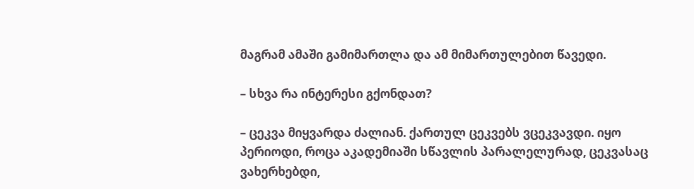მაგრამ ამაში გამიმართლა და ამ მიმართულებით წავედი.

– სხვა რა ინტერესი გქონდათ?

– ცეკვა მიყვარდა ძალიან. ქართულ ცეკვებს ვცეკვავდი. იყო პერიოდი, როცა აკადემიაში სწავლის პარალელურად, ცეკვასაც ვახერხებდი,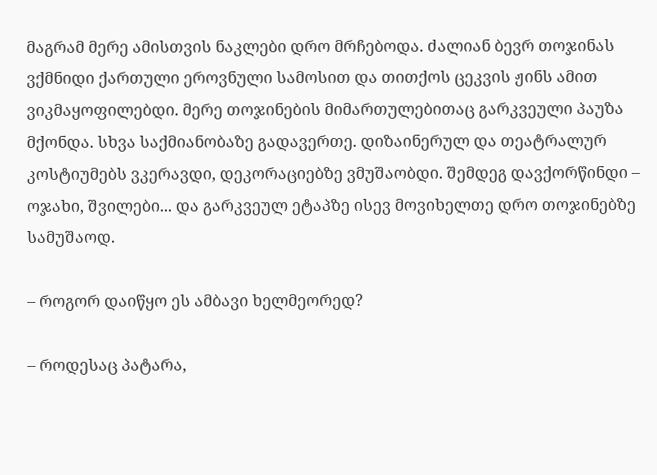მაგრამ მერე ამისთვის ნაკლები დრო მრჩებოდა. ძალიან ბევრ თოჯინას ვქმნიდი ქართული ეროვნული სამოსით და თითქოს ცეკვის ჟინს ამით ვიკმაყოფილებდი. მერე თოჯინების მიმართულებითაც გარკვეული პაუზა მქონდა. სხვა საქმიანობაზე გადავერთე. დიზაინერულ და თეატრალურ კოსტიუმებს ვკერავდი, დეკორაციებზე ვმუშაობდი. შემდეგ დავქორწინდი – ოჯახი, შვილები... და გარკვეულ ეტაპზე ისევ მოვიხელთე დრო თოჯინებზე სამუშაოდ.

– როგორ დაიწყო ეს ამბავი ხელმეორედ?

– როდესაც პატარა,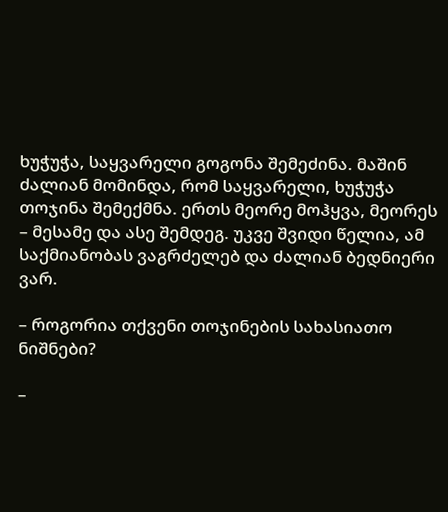ხუჭუჭა, საყვარელი გოგონა შემეძინა. მაშინ ძალიან მომინდა, რომ საყვარელი, ხუჭუჭა თოჯინა შემექმნა. ერთს მეორე მოჰყვა, მეორეს – მესამე და ასე შემდეგ. უკვე შვიდი წელია, ამ საქმიანობას ვაგრძელებ და ძალიან ბედნიერი ვარ.

– როგორია თქვენი თოჯინების სახასიათო ნიშნები?

–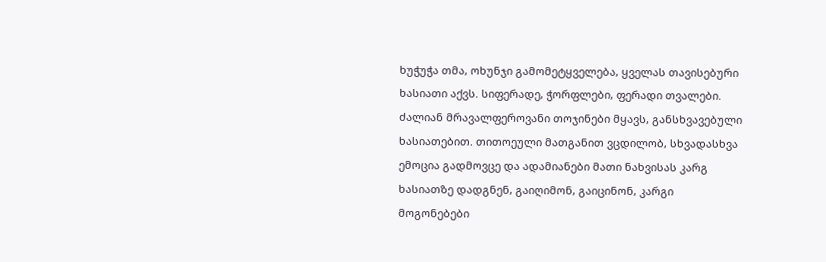ხუჭუჭა თმა, ოხუნჯი გამომეტყველება, ყველას თავისებური ხასიათი აქვს. სიფერადე, ჭორფლები, ფერადი თვალები. ძალიან მრავალფეროვანი თოჯინები მყავს, განსხვავებული ხასიათებით. თითოეული მათგანით ვცდილობ, სხვადასხვა ემოცია გადმოვცე და ადამიანები მათი ნახვისას კარგ ხასიათზე დადგნენ, გაიღიმონ, გაიცინონ, კარგი მოგონებები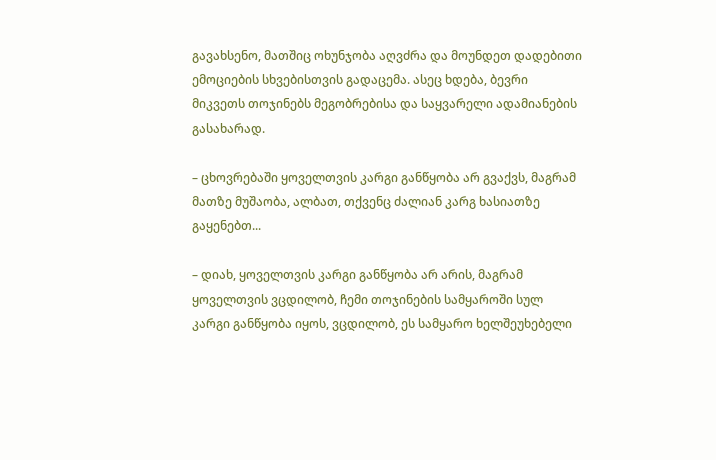გავახსენო, მათშიც ოხუნჯობა აღვძრა და მოუნდეთ დადებითი ემოციების სხვებისთვის გადაცემა. ასეც ხდება, ბევრი მიკვეთს თოჯინებს მეგობრებისა და საყვარელი ადამიანების გასახარად.

– ცხოვრებაში ყოველთვის კარგი განწყობა არ გვაქვს, მაგრამ მათზე მუშაობა, ალბათ, თქვენც ძალიან კარგ ხასიათზე გაყენებთ...

– დიახ, ყოველთვის კარგი განწყობა არ არის, მაგრამ ყოველთვის ვცდილობ, ჩემი თოჯინების სამყაროში სულ კარგი განწყობა იყოს, ვცდილობ, ეს სამყარო ხელშეუხებელი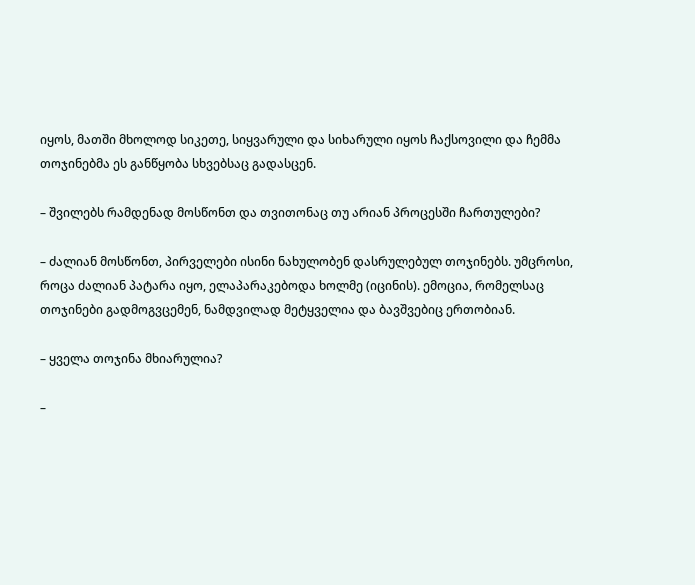იყოს, მათში მხოლოდ სიკეთე, სიყვარული და სიხარული იყოს ჩაქსოვილი და ჩემმა თოჯინებმა ეს განწყობა სხვებსაც გადასცენ.

– შვილებს რამდენად მოსწონთ და თვითონაც თუ არიან პროცესში ჩართულები?

– ძალიან მოსწონთ, პირველები ისინი ნახულობენ დასრულებულ თოჯინებს. უმცროსი, როცა ძალიან პატარა იყო, ელაპარაკებოდა ხოლმე (იცინის). ემოცია, რომელსაც თოჯინები გადმოგვცემენ, ნამდვილად მეტყველია და ბავშვებიც ერთობიან.

– ყველა თოჯინა მხიარულია?

–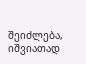შეიძლება, იშვიათად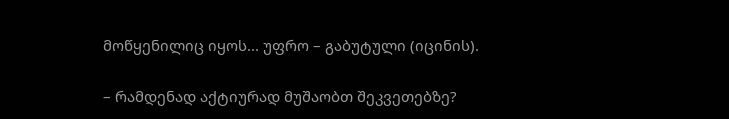მოწყენილიც იყოს... უფრო – გაბუტული (იცინის).

– რამდენად აქტიურად მუშაობთ შეკვეთებზე?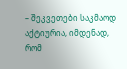– შეკვეთები საკმაოდ აქტიურია, იმდენად, რომ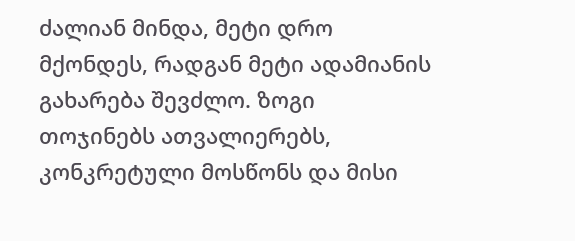ძალიან მინდა, მეტი დრო მქონდეს, რადგან მეტი ადამიანის გახარება შევძლო. ზოგი თოჯინებს ათვალიერებს, კონკრეტული მოსწონს და მისი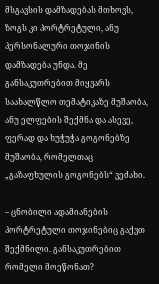მსგავსის დამზადებას მთხოვს, ზოგს კი პორტრეტული, ანუ პერსონალური თოჯინის დამზადება უნდა. მე განსაკუთრებით მიყვარს საახალწლო თემატიკაზე მუშაობა, ანუ ელფების შექმნა და ასევე, ფერად და ხუჭუჭა გოგონებზე მუშაობა, რომელთაც „გაზაფხულის გოგონებს“ ვეძახი.

– ცნობილი ადამიანების პორტრეტული თოჯინებიც გაქვთ შექმნილი. განსაკუთრებით რომელი მოეწონათ?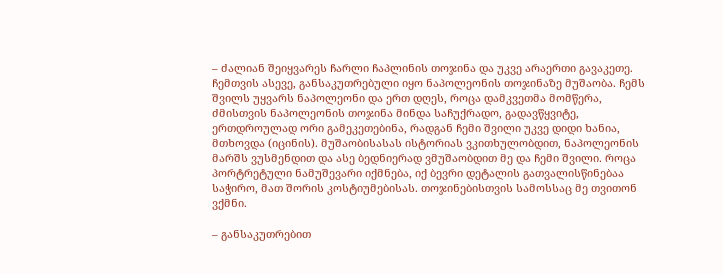– ძალიან შეიყვარეს ჩარლი ჩაპლინის თოჯინა და უკვე არაერთი გავაკეთე. ჩემთვის ასევე, განსაკუთრებული იყო ნაპოლეონის თოჯინაზე მუშაობა. ჩემს შვილს უყვარს ნაპოლეონი და ერთ დღეს, როცა დამკვეთმა მომწერა, ძმისთვის ნაპოლეონის თოჯინა მინდა საჩუქრადო, გადავწყვიტე, ერთდროულად ორი გამეკეთებინა, რადგან ჩემი შვილი უკვე დიდი ხანია, მთხოვდა (იცინის). მუშაობისასას ისტორიას ვკითხულობდით, ნაპოლეონის მარშს ვუსმენდით და ასე ბედნიერად ვმუშაობდით მე და ჩემი შვილი. როცა პორტრეტული ნამუშევარი იქმნება, იქ ბევრი დეტალის გათვალისწინებაა საჭირო, მათ შორის კოსტიუმებისას. თოჯინებისთვის სამოსსაც მე თვითონ ვქმნი.

– განსაკუთრებით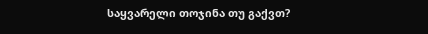საყვარელი თოჯინა თუ გაქვთ?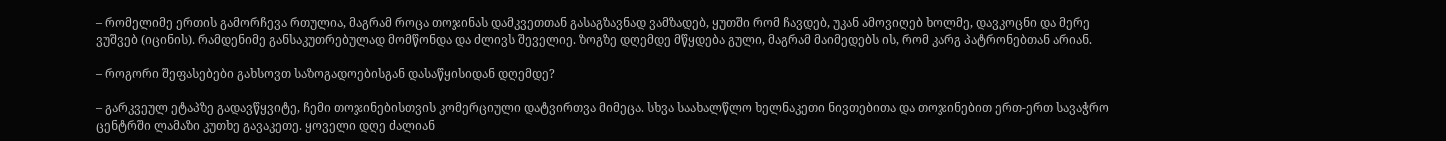– რომელიმე ერთის გამორჩევა რთულია, მაგრამ როცა თოჯინას დამკვეთთან გასაგზავნად ვამზადებ, ყუთში რომ ჩავდებ, უკან ამოვიღებ ხოლმე, დავკოცნი და მერე ვუშვებ (იცინის). რამდენიმე განსაკუთრებულად მომწონდა და ძლივს შეველიე. ზოგზე დღემდე მწყდება გული, მაგრამ მაიმედებს ის, რომ კარგ პატრონებთან არიან.

– როგორი შეფასებები გახსოვთ საზოგადოებისგან დასაწყისიდან დღემდე?

– გარკვეულ ეტაპზე გადავწყვიტე, ჩემი თოჯინებისთვის კომერციული დატვირთვა მიმეცა. სხვა საახალწლო ხელნაკეთი ნივთებითა და თოჯინებით ერთ-ერთ სავაჭრო ცენტრში ლამაზი კუთხე გავაკეთე. ყოველი დღე ძალიან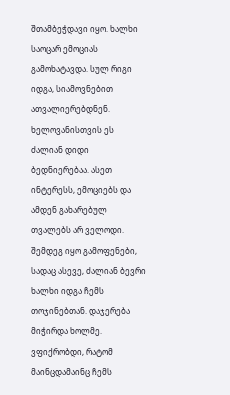შთამბეჭდავი იყო. ხალხი საოცარ ემოციას გამოხატავდა. სულ რიგი იდგა, სიამოვნებით ათვალიერებდნენ. ხელოვანისთვის ეს ძალიან დიდი ბედნიერებაა. ასეთ ინტერესს, ემოციებს და ამდენ გახარებულ თვალებს არ ველოდი. შემდეგ იყო გამოფენები, სადაც ასევე, ძალიან ბევრი ხალხი იდგა ჩემს თოჯინებთან. დაჯერება მიჭირდა ხოლმე. ვფიქრობდი, რატომ მაინცდამაინც ჩემს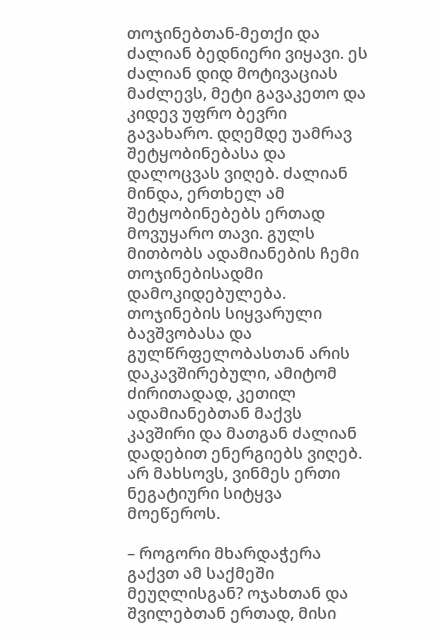თოჯინებთან-მეთქი და ძალიან ბედნიერი ვიყავი. ეს ძალიან დიდ მოტივაციას მაძლევს, მეტი გავაკეთო და კიდევ უფრო ბევრი გავახარო. დღემდე უამრავ შეტყობინებასა და დალოცვას ვიღებ. ძალიან მინდა, ერთხელ ამ შეტყობინებებს ერთად მოვუყარო თავი. გულს მითბობს ადამიანების ჩემი თოჯინებისადმი დამოკიდებულება. თოჯინების სიყვარული ბავშვობასა და გულწრფელობასთან არის დაკავშირებული, ამიტომ ძირითადად, კეთილ ადამიანებთან მაქვს კავშირი და მათგან ძალიან დადებით ენერგიებს ვიღებ. არ მახსოვს, ვინმეს ერთი ნეგატიური სიტყვა მოეწეროს.

– როგორი მხარდაჭერა გაქვთ ამ საქმეში მეუღლისგან? ოჯახთან და შვილებთან ერთად, მისი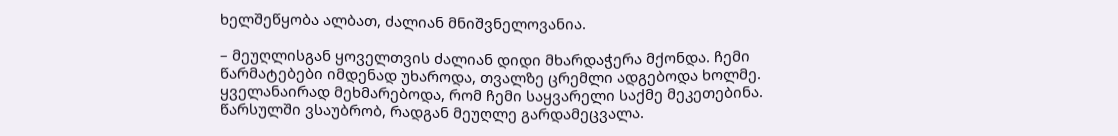ხელშეწყობა ალბათ, ძალიან მნიშვნელოვანია.

– მეუღლისგან ყოველთვის ძალიან დიდი მხარდაჭერა მქონდა. ჩემი წარმატებები იმდენად უხაროდა, თვალზე ცრემლი ადგებოდა ხოლმე. ყველანაირად მეხმარებოდა, რომ ჩემი საყვარელი საქმე მეკეთებინა. წარსულში ვსაუბრობ, რადგან მეუღლე გარდამეცვალა.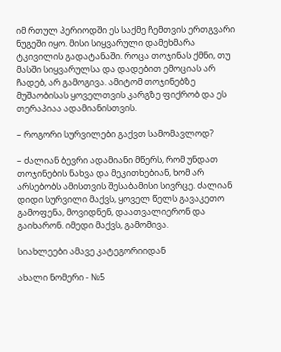იმ რთულ პერიოდში ეს საქმე ჩემთვის ერთგვარი ნუგეში იყო. მისი სიყვარული დამეხმარა ტკივილის გადატანაში. როცა თოჯინას ქმნი, თუ მასში სიყვარულსა და დადებით ემოციას არ ჩადებ, არ გამოგივა. ამიტომ თოჯინებზე მუშაობისას ყოველთვის კარგზე ფიქრობ და ეს თერაპიაა ადამიანისთვის.

– როგორი სურვილები გაქვთ სამომავლოდ?

– ძალიან ბევრი ადამიანი მწერს, რომ უნდათ თოჯინების ნახვა და მეკითხებიან, ხომ არ არსებობს ამისთვის შესაბამისი სივრცე. ძალიან დიდი სურვილი მაქვს, ყოველ წელს გავაკეთო გამოფენა, მოვიდნენ, დაათვალიერონ და გაიხარონ. იმედი მაქვს, გამომივა.

სიახლეები ამავე კატეგორიიდან

ახალი ნომერი - №5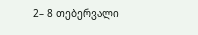2– 8 თებერვალი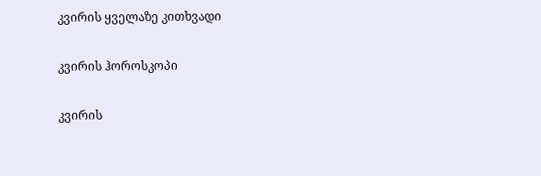კვირის ყველაზე კითხვადი

კვირის ჰოროსკოპი

კვირის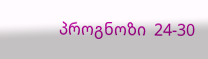პროგნოზი  24-30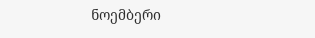ნოემბერი